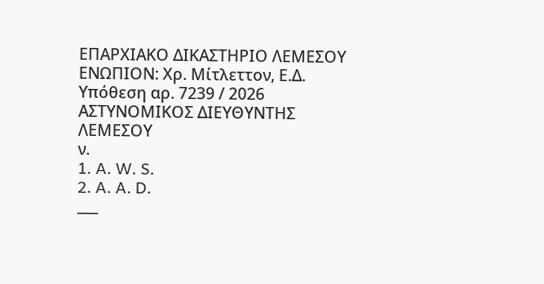ΕΠΑΡΧΙΑΚΟ ΔΙΚΑΣΤΗΡΙΟ ΛΕΜΕΣΟΥ
ΕΝΩΠΙΟΝ: Χρ. Μίτλεττον, Ε.Δ.
Υπόθεση αρ. 7239 / 2026
ΑΣΤΥΝΟΜΙΚΟΣ ΔΙΕΥΘΥΝΤΗΣ ΛΕΜΕΣΟΥ
ν.
1. A. W. S.
2. A. A. D.
___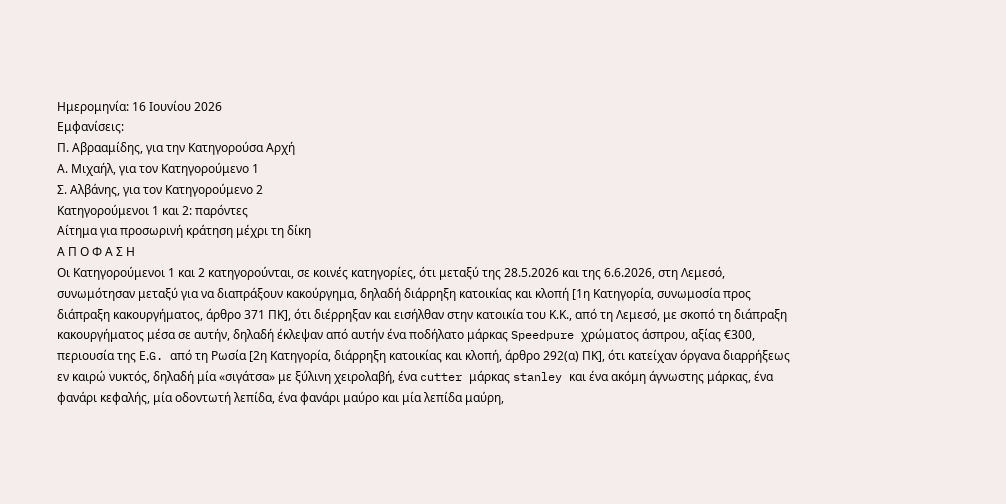Ημερομηνία: 16 Ιουνίου 2026
Εμφανίσεις:
Π. Αβρααμίδης, για την Κατηγορούσα Αρχή
Α. Μιχαήλ, για τον Κατηγορούμενο 1
Σ. Αλβάνης, για τον Κατηγορούμενο 2
Κατηγορούμενοι 1 και 2: παρόντες
Αίτημα για προσωρινή κράτηση μέχρι τη δίκη
Α Π Ο Φ Α Σ Η
Οι Κατηγορούμενοι 1 και 2 κατηγορούνται, σε κοινές κατηγορίες, ότι μεταξύ της 28.5.2026 και της 6.6.2026, στη Λεμεσό, συνωμότησαν μεταξύ για να διαπράξουν κακούργημα, δηλαδή διάρρηξη κατοικίας και κλοπή [1η Κατηγορία, συνωμοσία προς διάπραξη κακουργήματος, άρθρο 371 ΠΚ], ότι διέρρηξαν και εισήλθαν στην κατοικία του Κ.Κ., από τη Λεμεσό, με σκοπό τη διάπραξη κακουργήματος μέσα σε αυτήν, δηλαδή έκλεψαν από αυτήν ένα ποδήλατο μάρκας Speedpure χρώματος άσπρου, αξίας €300, περιουσία της Ε.G. από τη Ρωσία [2η Κατηγορία, διάρρηξη κατοικίας και κλοπή, άρθρο 292(α) ΠΚ], ότι κατείχαν όργανα διαρρήξεως εν καιρώ νυκτός, δηλαδή μία «σιγάτσα» με ξύλινη χειρολαβή, ένα cutter μάρκας stanley και ένα ακόμη άγνωστης μάρκας, ένα φανάρι κεφαλής, μία οδοντωτή λεπίδα, ένα φανάρι μαύρο και μία λεπίδα μαύρη,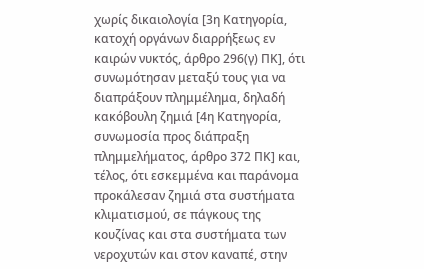χωρίς δικαιολογία [3η Κατηγορία, κατοχή οργάνων διαρρήξεως εν καιρών νυκτός, άρθρο 296(γ) ΠΚ], ότι συνωμότησαν μεταξύ τους για να διαπράξουν πλημμέλημα, δηλαδή κακόβουλη ζημιά [4η Κατηγορία, συνωμοσία προς διάπραξη πλημμελήματος, άρθρο 372 ΠΚ] και, τέλος, ότι εσκεμμένα και παράνομα προκάλεσαν ζημιά στα συστήματα κλιματισμού, σε πάγκους της κουζίνας και στα συστήματα των νεροχυτών και στον καναπέ, στην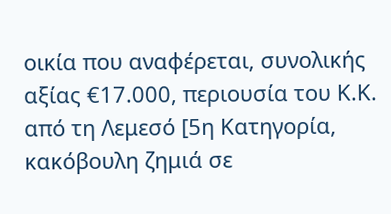οικία που αναφέρεται, συνολικής αξίας €17.000, περιουσία του Κ.Κ. από τη Λεμεσό [5η Κατηγορία, κακόβουλη ζημιά σε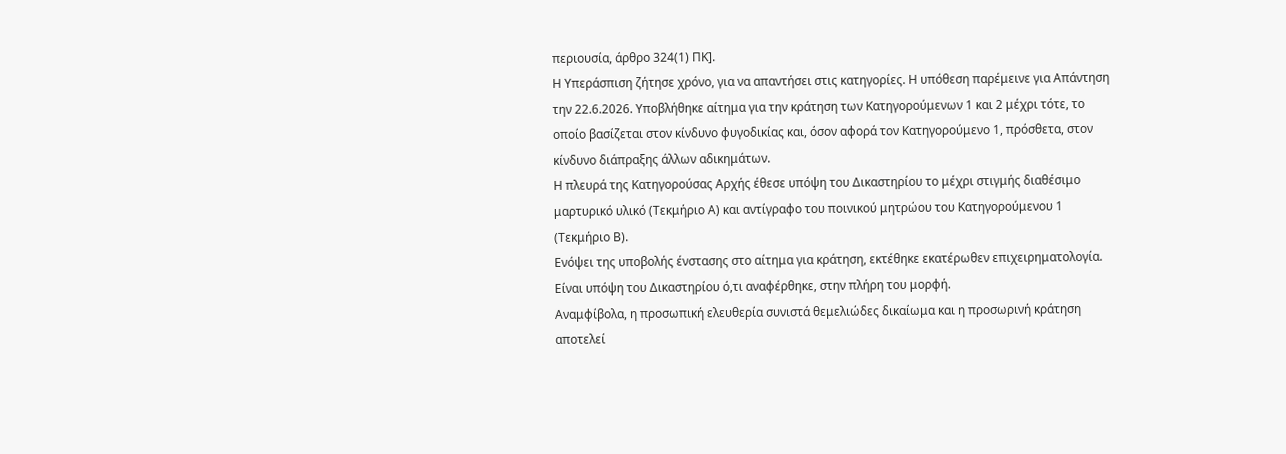περιουσία, άρθρο 324(1) ΠΚ].
Η Υπεράσπιση ζήτησε χρόνο, για να απαντήσει στις κατηγορίες. Η υπόθεση παρέμεινε για Απάντηση την 22.6.2026. Υποβλήθηκε αίτημα για την κράτηση των Κατηγορούμενων 1 και 2 μέχρι τότε, το οποίο βασίζεται στον κίνδυνο φυγοδικίας και, όσον αφορά τον Κατηγορούμενο 1, πρόσθετα, στον κίνδυνο διάπραξης άλλων αδικημάτων.
Η πλευρά της Κατηγορούσας Αρχής έθεσε υπόψη του Δικαστηρίου το μέχρι στιγμής διαθέσιμο μαρτυρικό υλικό (Τεκμήριο Α) και αντίγραφο του ποινικού μητρώου του Κατηγορούμενου 1 (Τεκμήριο Β).
Ενόψει της υποβολής ένστασης στο αίτημα για κράτηση, εκτέθηκε εκατέρωθεν επιχειρηματολογία. Είναι υπόψη του Δικαστηρίου ό,τι αναφέρθηκε, στην πλήρη του μορφή.
Αναμφίβολα, η προσωπική ελευθερία συνιστά θεμελιώδες δικαίωμα και η προσωρινή κράτηση αποτελεί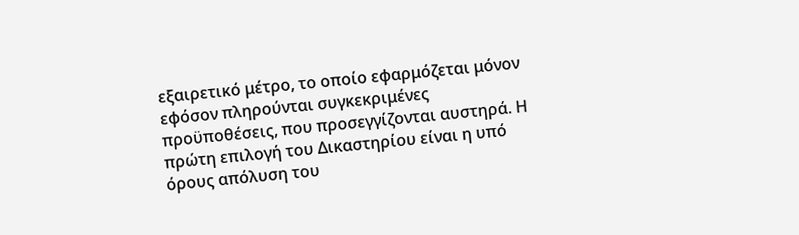εξαιρετικό μέτρο, το οποίο εφαρμόζεται μόνον εφόσον πληρούνται συγκεκριμένες προϋποθέσεις, που προσεγγίζονται αυστηρά. Η πρώτη επιλογή του Δικαστηρίου είναι η υπό όρους απόλυση του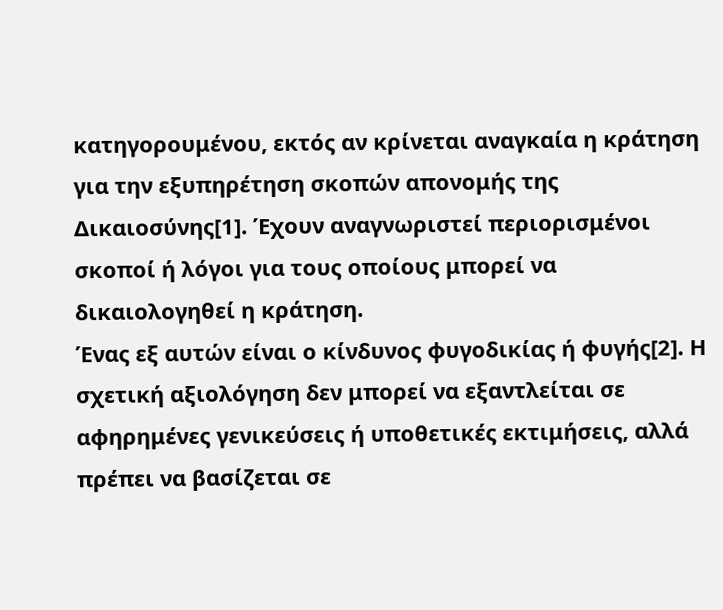κατηγορουμένου, εκτός αν κρίνεται αναγκαία η κράτηση για την εξυπηρέτηση σκοπών απονομής της Δικαιοσύνης[1]. Έχουν αναγνωριστεί περιορισμένοι σκοποί ή λόγοι για τους οποίους μπορεί να δικαιολογηθεί η κράτηση.
Ένας εξ αυτών είναι ο κίνδυνος φυγοδικίας ή φυγής[2]. Η σχετική αξιολόγηση δεν μπορεί να εξαντλείται σε αφηρημένες γενικεύσεις ή υποθετικές εκτιμήσεις, αλλά πρέπει να βασίζεται σε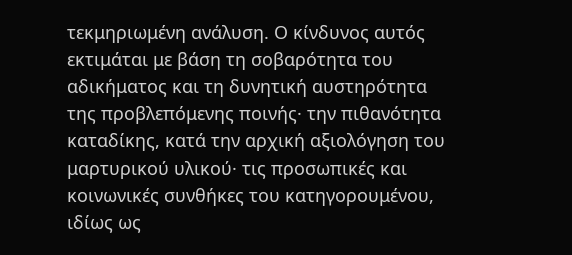τεκμηριωμένη ανάλυση. Ο κίνδυνος αυτός εκτιμάται με βάση τη σοβαρότητα του αδικήματος και τη δυνητική αυστηρότητα της προβλεπόμενης ποινής· την πιθανότητα καταδίκης, κατά την αρχική αξιολόγηση του μαρτυρικού υλικού· τις προσωπικές και κοινωνικές συνθήκες του κατηγορουμένου, ιδίως ως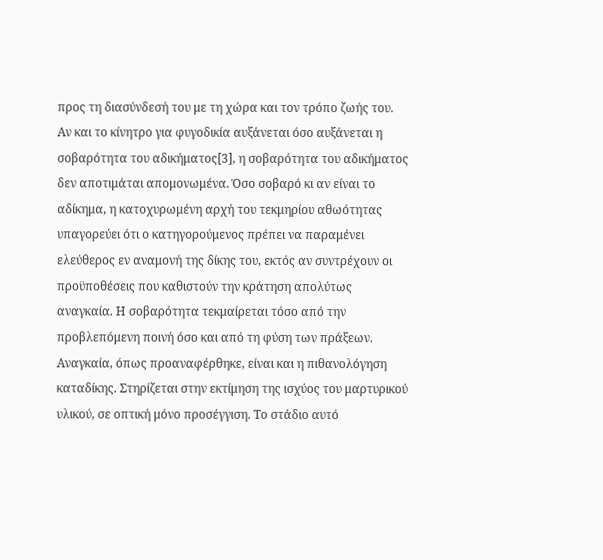προς τη διασύνδεσή του με τη χώρα και τον τρόπο ζωής του. Αν και το κίνητρο για φυγοδικία αυξάνεται όσο αυξάνεται η σοβαρότητα του αδικήματος[3], η σοβαρότητα του αδικήματος δεν αποτιμάται απομονωμένα. Όσο σοβαρό κι αν είναι το αδίκημα, η κατοχυρωμένη αρχή του τεκμηρίου αθωότητας υπαγορεύει ότι ο κατηγορούμενος πρέπει να παραμένει ελεύθερος εν αναμονή της δίκης του, εκτός αν συντρέχουν οι προϋποθέσεις που καθιστούν την κράτηση απολύτως αναγκαία. Η σοβαρότητα τεκμαίρεται τόσο από την προβλεπόμενη ποινή όσο και από τη φύση των πράξεων. Αναγκαία, όπως προαναφέρθηκε, είναι και η πιθανολόγηση καταδίκης. Στηρίζεται στην εκτίμηση της ισχύος του μαρτυρικού υλικού, σε οπτική μόνο προσέγγιση. Το στάδιο αυτό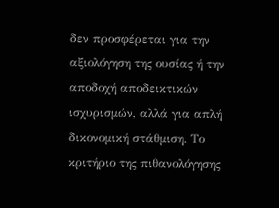δεν προσφέρεται για την αξιολόγηση της ουσίας ή την αποδοχή αποδεικτικών ισχυρισμών, αλλά για απλή δικονομική στάθμιση. Το κριτήριο της πιθανολόγησης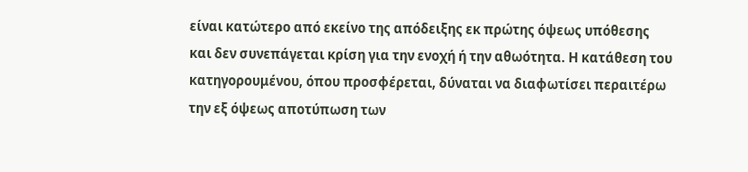είναι κατώτερο από εκείνο της απόδειξης εκ πρώτης όψεως υπόθεσης και δεν συνεπάγεται κρίση για την ενοχή ή την αθωότητα. Η κατάθεση του κατηγορουμένου, όπου προσφέρεται, δύναται να διαφωτίσει περαιτέρω την εξ όψεως αποτύπωση των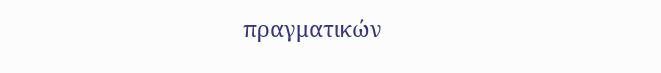πραγματικών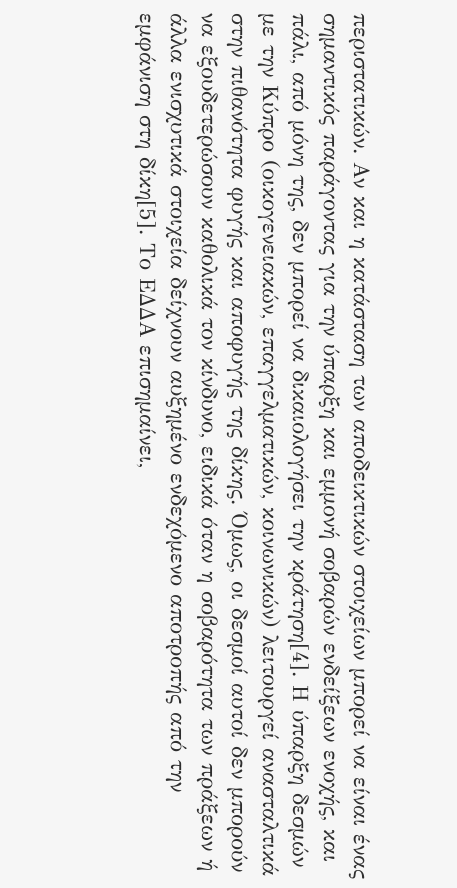περιστατικών. Αν και η κατάσταση των αποδεικτικών στοιχείων μπορεί να είναι ένας σημαντικός παράγοντας για την ύπαρξη και εμμονή σοβαρών ενδείξεων ενοχής, και πάλι, από μόνη της, δεν μπορεί να δικαιολογήσει την κράτηση[4]. Η ύπαρξη δεσμών με την Κύπρο (οικογενειακών, επαγγελματικών, κοινωνικών) λειτουργεί ανασταλτικά στην πιθανότητα φυγής και αποφυγής της δίκης. Όμως, οι δεσμοί αυτοί δεν μπορούν να εξουδετερώσουν καθολικά τον κίνδυνο, ειδικά όταν η σοβαρότητα των πράξεων ή άλλα ενισχυτικά στοιχεία δείχνουν αυξημένο ενδεχόμενο αποτροπής από την εμφάνιση στη δίκη[5]. Το ΕΔΔΑ επισημαίνει,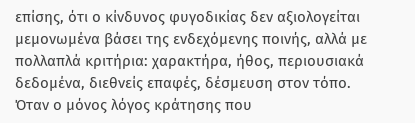επίσης, ότι ο κίνδυνος φυγοδικίας δεν αξιολογείται μεμονωμένα βάσει της ενδεχόμενης ποινής, αλλά με πολλαπλά κριτήρια: χαρακτήρα, ήθος, περιουσιακά δεδομένα, διεθνείς επαφές, δέσμευση στον τόπο. Όταν ο μόνος λόγος κράτησης που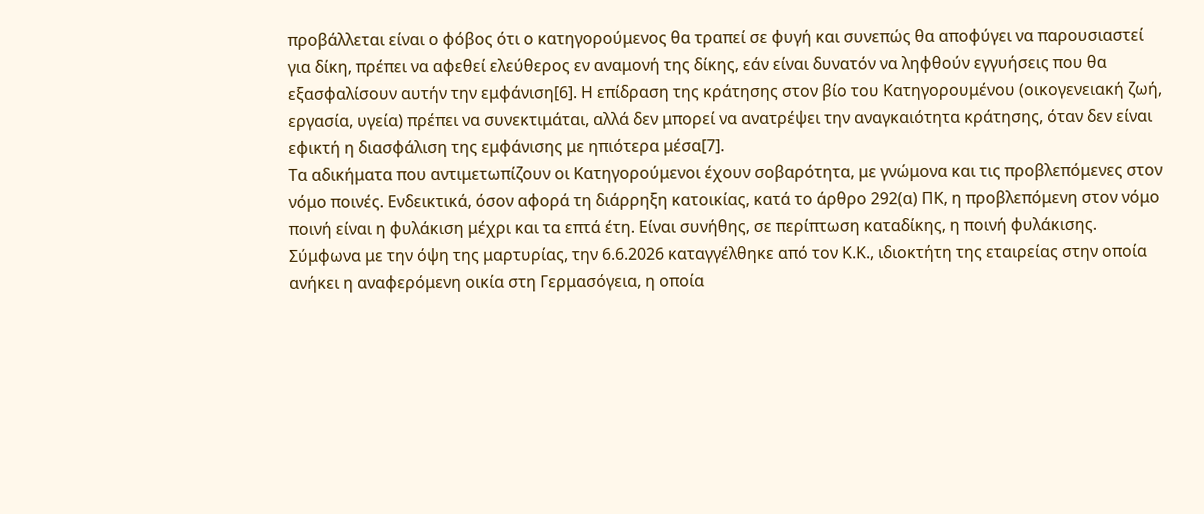προβάλλεται είναι ο φόβος ότι ο κατηγορούμενος θα τραπεί σε φυγή και συνεπώς θα αποφύγει να παρουσιαστεί για δίκη, πρέπει να αφεθεί ελεύθερος εν αναμονή της δίκης, εάν είναι δυνατόν να ληφθούν εγγυήσεις που θα εξασφαλίσουν αυτήν την εμφάνιση[6]. Η επίδραση της κράτησης στον βίο του Κατηγορουμένου (οικογενειακή ζωή, εργασία, υγεία) πρέπει να συνεκτιμάται, αλλά δεν μπορεί να ανατρέψει την αναγκαιότητα κράτησης, όταν δεν είναι εφικτή η διασφάλιση της εμφάνισης με ηπιότερα μέσα[7].
Τα αδικήματα που αντιμετωπίζουν οι Κατηγορούμενοι έχουν σοβαρότητα, με γνώμονα και τις προβλεπόμενες στον νόμο ποινές. Ενδεικτικά, όσον αφορά τη διάρρηξη κατοικίας, κατά το άρθρο 292(α) ΠΚ, η προβλεπόμενη στον νόμο ποινή είναι η φυλάκιση μέχρι και τα επτά έτη. Είναι συνήθης, σε περίπτωση καταδίκης, η ποινή φυλάκισης.
Σύμφωνα με την όψη της μαρτυρίας, την 6.6.2026 καταγγέλθηκε από τον Κ.Κ., ιδιοκτήτη της εταιρείας στην οποία ανήκει η αναφερόμενη οικία στη Γερμασόγεια, η οποία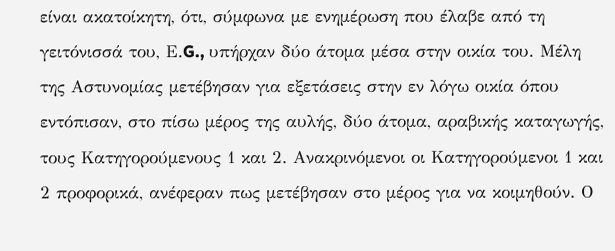είναι ακατοίκητη, ότι, σύμφωνα με ενημέρωση που έλαβε από τη γειτόνισσά του, Ε.G., υπήρχαν δύο άτομα μέσα στην οικία του. Μέλη της Αστυνομίας μετέβησαν για εξετάσεις στην εν λόγω οικία όπου εντόπισαν, στο πίσω μέρος της αυλής, δύο άτομα, αραβικής καταγωγής, τους Κατηγορούμενους 1 και 2. Ανακρινόμενοι οι Κατηγορούμενοι 1 και 2 προφορικά, ανέφεραν πως μετέβησαν στο μέρος για να κοιμηθούν. Ο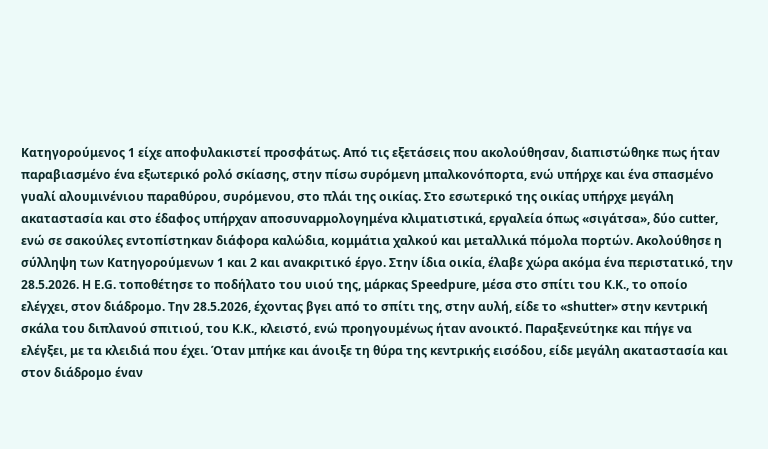Κατηγορούμενος 1 είχε αποφυλακιστεί προσφάτως. Από τις εξετάσεις που ακολούθησαν, διαπιστώθηκε πως ήταν παραβιασμένο ένα εξωτερικό ρολό σκίασης, στην πίσω συρόμενη μπαλκονόπορτα, ενώ υπήρχε και ένα σπασμένο γυαλί αλουμινένιου παραθύρου, συρόμενου, στο πλάι της οικίας. Στο εσωτερικό της οικίας υπήρχε μεγάλη ακαταστασία και στο έδαφος υπήρχαν αποσυναρμολογημένα κλιματιστικά, εργαλεία όπως «σιγάτσα», δύο cutter, ενώ σε σακούλες εντοπίστηκαν διάφορα καλώδια, κομμάτια χαλκού και μεταλλικά πόμολα πορτών. Ακολούθησε η σύλληψη των Κατηγορούμενων 1 και 2 και ανακριτικό έργο. Στην ίδια οικία, έλαβε χώρα ακόμα ένα περιστατικό, την 28.5.2026. Η E.G. τοποθέτησε το ποδήλατο του υιού της, μάρκας Speedpure, μέσα στο σπίτι του Κ.Κ., το οποίο ελέγχει, στον διάδρομο. Την 28.5.2026, έχοντας βγει από το σπίτι της, στην αυλή, είδε το «shutter» στην κεντρική σκάλα του διπλανού σπιτιού, του Κ.Κ., κλειστό, ενώ προηγουμένως ήταν ανοικτό. Παραξενεύτηκε και πήγε να ελέγξει, με τα κλειδιά που έχει. Όταν μπήκε και άνοιξε τη θύρα της κεντρικής εισόδου, είδε μεγάλη ακαταστασία και στον διάδρομο έναν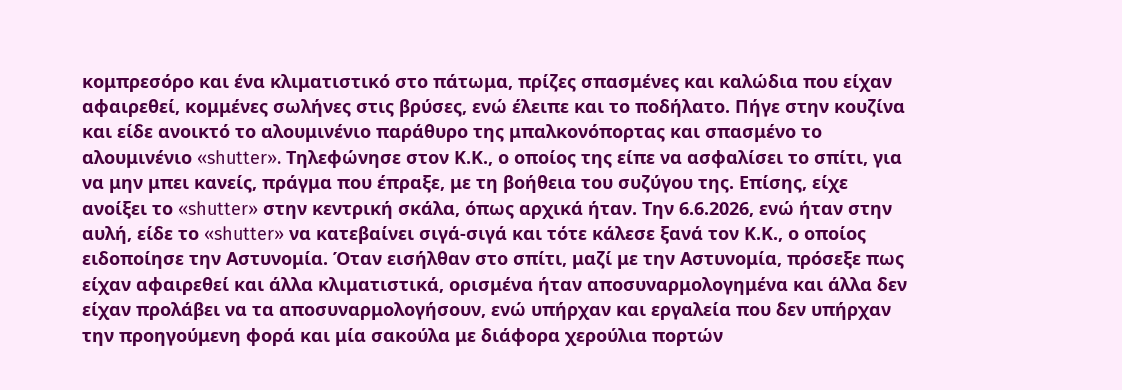κομπρεσόρο και ένα κλιματιστικό στο πάτωμα, πρίζες σπασμένες και καλώδια που είχαν αφαιρεθεί, κομμένες σωλήνες στις βρύσες, ενώ έλειπε και το ποδήλατο. Πήγε στην κουζίνα και είδε ανοικτό το αλουμινένιο παράθυρο της μπαλκονόπορτας και σπασμένο το αλουμινένιο «shutter». Τηλεφώνησε στον Κ.Κ., ο οποίος της είπε να ασφαλίσει το σπίτι, για να μην μπει κανείς, πράγμα που έπραξε, με τη βοήθεια του συζύγου της. Επίσης, είχε ανοίξει το «shutter» στην κεντρική σκάλα, όπως αρχικά ήταν. Την 6.6.2026, ενώ ήταν στην αυλή, είδε το «shutter» να κατεβαίνει σιγά-σιγά και τότε κάλεσε ξανά τον Κ.Κ., ο οποίος ειδοποίησε την Αστυνομία. Όταν εισήλθαν στο σπίτι, μαζί με την Αστυνομία, πρόσεξε πως είχαν αφαιρεθεί και άλλα κλιματιστικά, ορισμένα ήταν αποσυναρμολογημένα και άλλα δεν είχαν προλάβει να τα αποσυναρμολογήσουν, ενώ υπήρχαν και εργαλεία που δεν υπήρχαν την προηγούμενη φορά και μία σακούλα με διάφορα χερούλια πορτών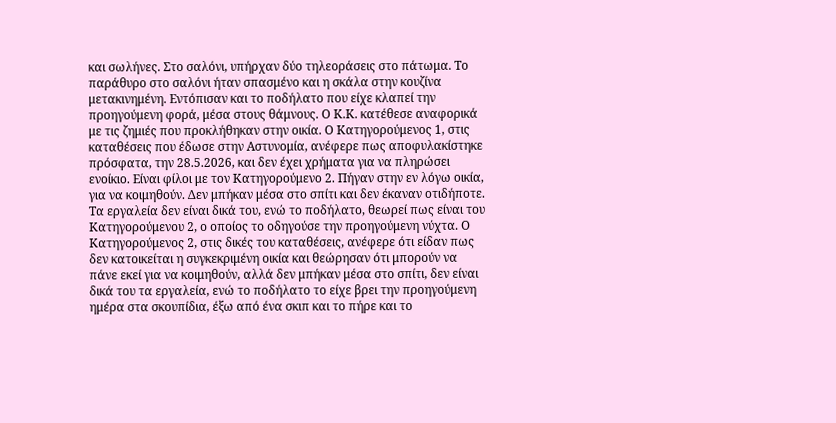και σωλήνες. Στο σαλόνι, υπήρχαν δύο τηλεοράσεις στο πάτωμα. Το παράθυρο στο σαλόνι ήταν σπασμένο και η σκάλα στην κουζίνα μετακινημένη. Εντόπισαν και το ποδήλατο που είχε κλαπεί την προηγούμενη φορά, μέσα στους θάμνους. Ο Κ.Κ. κατέθεσε αναφορικά με τις ζημιές που προκλήθηκαν στην οικία. Ο Κατηγορούμενος 1, στις καταθέσεις που έδωσε στην Αστυνομία, ανέφερε πως αποφυλακίστηκε πρόσφατα, την 28.5.2026, και δεν έχει χρήματα για να πληρώσει ενοίκιο. Είναι φίλοι με τον Κατηγορούμενο 2. Πήγαν στην εν λόγω οικία, για να κοιμηθούν. Δεν μπήκαν μέσα στο σπίτι και δεν έκαναν οτιδήποτε. Τα εργαλεία δεν είναι δικά του, ενώ το ποδήλατο, θεωρεί πως είναι του Κατηγορούμενου 2, ο οποίος το οδηγούσε την προηγούμενη νύχτα. Ο Κατηγορούμενος 2, στις δικές του καταθέσεις, ανέφερε ότι είδαν πως δεν κατοικείται η συγκεκριμένη οικία και θεώρησαν ότι μπορούν να πάνε εκεί για να κοιμηθούν, αλλά δεν μπήκαν μέσα στο σπίτι, δεν είναι δικά του τα εργαλεία, ενώ το ποδήλατο το είχε βρει την προηγούμενη ημέρα στα σκουπίδια, έξω από ένα σκιπ και το πήρε και το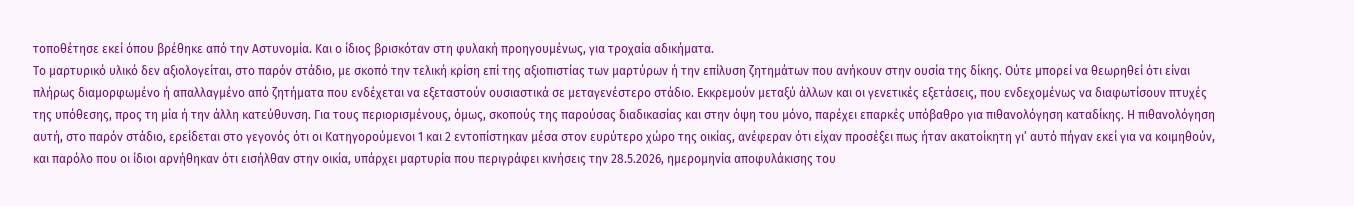τοποθέτησε εκεί όπου βρέθηκε από την Αστυνομία. Και ο ίδιος βρισκόταν στη φυλακή προηγουμένως, για τροχαία αδικήματα.
Το μαρτυρικό υλικό δεν αξιολογείται, στο παρόν στάδιο, με σκοπό την τελική κρίση επί της αξιοπιστίας των μαρτύρων ή την επίλυση ζητημάτων που ανήκουν στην ουσία της δίκης. Ούτε μπορεί να θεωρηθεί ότι είναι πλήρως διαμορφωμένο ή απαλλαγμένο από ζητήματα που ενδέχεται να εξεταστούν ουσιαστικά σε μεταγενέστερο στάδιο. Εκκρεμούν μεταξύ άλλων και οι γενετικές εξετάσεις, που ενδεχομένως να διαφωτίσουν πτυχές της υπόθεσης, προς τη μία ή την άλλη κατεύθυνση. Για τους περιορισμένους, όμως, σκοπούς της παρούσας διαδικασίας και στην όψη του μόνο, παρέχει επαρκές υπόβαθρο για πιθανολόγηση καταδίκης. Η πιθανολόγηση αυτή, στο παρόν στάδιο, ερείδεται στο γεγονός ότι οι Κατηγορούμενοι 1 και 2 εντοπίστηκαν μέσα στον ευρύτερο χώρο της οικίας, ανέφεραν ότι είχαν προσέξει πως ήταν ακατοίκητη γι’ αυτό πήγαν εκεί για να κοιμηθούν, και παρόλο που οι ίδιοι αρνήθηκαν ότι εισήλθαν στην οικία, υπάρχει μαρτυρία που περιγράφει κινήσεις την 28.5.2026, ημερομηνία αποφυλάκισης του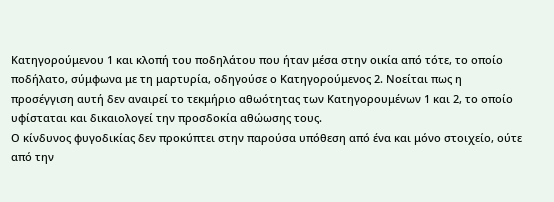Κατηγορούμενου 1 και κλοπή του ποδηλάτου που ήταν μέσα στην οικία από τότε, το οποίο ποδήλατο, σύμφωνα με τη μαρτυρία, οδηγούσε ο Κατηγορούμενος 2. Νοείται πως η προσέγγιση αυτή δεν αναιρεί το τεκμήριο αθωότητας των Κατηγορουμένων 1 και 2, το οποίο υφίσταται και δικαιολογεί την προσδοκία αθώωσης τους.
Ο κίνδυνος φυγοδικίας δεν προκύπτει στην παρούσα υπόθεση από ένα και μόνο στοιχείο, ούτε από την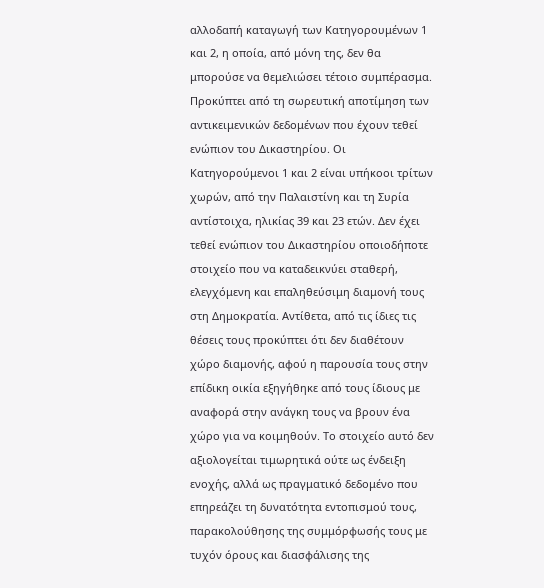αλλοδαπή καταγωγή των Κατηγορουμένων 1 και 2, η οποία, από μόνη της, δεν θα μπορούσε να θεμελιώσει τέτοιο συμπέρασμα. Προκύπτει από τη σωρευτική αποτίμηση των αντικειμενικών δεδομένων που έχουν τεθεί ενώπιον του Δικαστηρίου. Οι Κατηγορούμενοι 1 και 2 είναι υπήκοοι τρίτων χωρών, από την Παλαιστίνη και τη Συρία αντίστοιχα, ηλικίας 39 και 23 ετών. Δεν έχει τεθεί ενώπιον του Δικαστηρίου οποιοδήποτε στοιχείο που να καταδεικνύει σταθερή, ελεγχόμενη και επαληθεύσιμη διαμονή τους στη Δημοκρατία. Αντίθετα, από τις ίδιες τις θέσεις τους προκύπτει ότι δεν διαθέτουν χώρο διαμονής, αφού η παρουσία τους στην επίδικη οικία εξηγήθηκε από τους ίδιους με αναφορά στην ανάγκη τους να βρουν ένα χώρο για να κοιμηθούν. Το στοιχείο αυτό δεν αξιολογείται τιμωρητικά ούτε ως ένδειξη ενοχής, αλλά ως πραγματικό δεδομένο που επηρεάζει τη δυνατότητα εντοπισμού τους, παρακολούθησης της συμμόρφωσής τους με τυχόν όρους και διασφάλισης της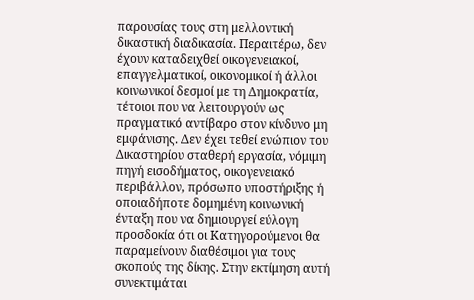παρουσίας τους στη μελλοντική δικαστική διαδικασία. Περαιτέρω, δεν έχουν καταδειχθεί οικογενειακοί, επαγγελματικοί, οικονομικοί ή άλλοι κοινωνικοί δεσμοί με τη Δημοκρατία, τέτοιοι που να λειτουργούν ως πραγματικό αντίβαρο στον κίνδυνο μη εμφάνισης. Δεν έχει τεθεί ενώπιον του Δικαστηρίου σταθερή εργασία, νόμιμη πηγή εισοδήματος, οικογενειακό περιβάλλον, πρόσωπο υποστήριξης ή οποιαδήποτε δομημένη κοινωνική ένταξη που να δημιουργεί εύλογη προσδοκία ότι οι Κατηγορούμενοι θα παραμείνουν διαθέσιμοι για τους σκοπούς της δίκης. Στην εκτίμηση αυτή συνεκτιμάται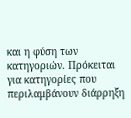και η φύση των κατηγοριών. Πρόκειται για κατηγορίες που περιλαμβάνουν διάρρηξη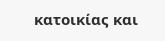κατοικίας και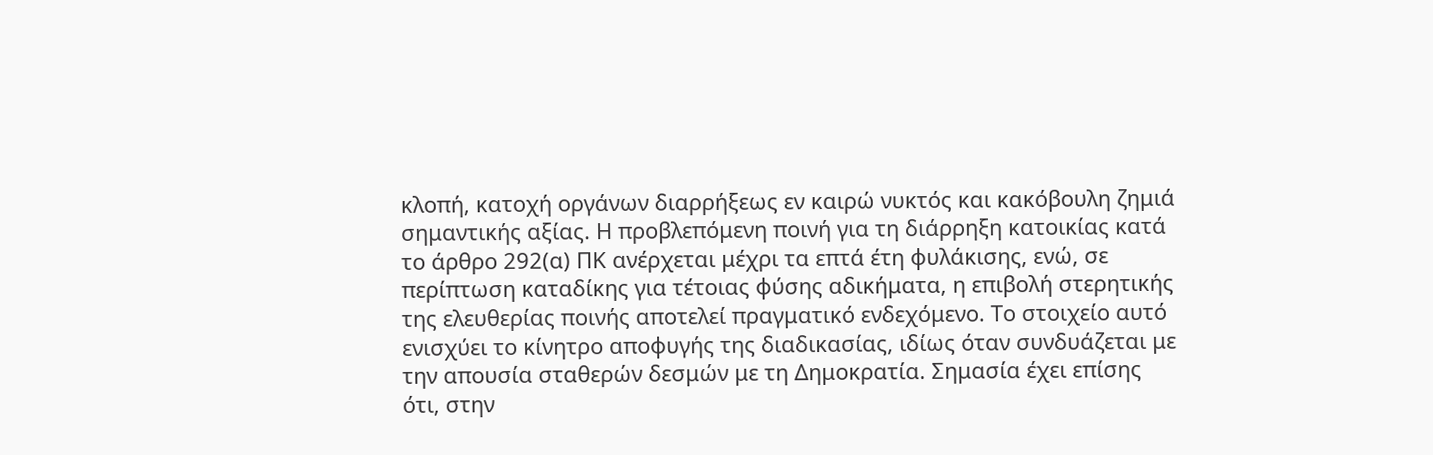κλοπή, κατοχή οργάνων διαρρήξεως εν καιρώ νυκτός και κακόβουλη ζημιά σημαντικής αξίας. Η προβλεπόμενη ποινή για τη διάρρηξη κατοικίας κατά το άρθρο 292(α) ΠΚ ανέρχεται μέχρι τα επτά έτη φυλάκισης, ενώ, σε περίπτωση καταδίκης για τέτοιας φύσης αδικήματα, η επιβολή στερητικής της ελευθερίας ποινής αποτελεί πραγματικό ενδεχόμενο. Το στοιχείο αυτό ενισχύει το κίνητρο αποφυγής της διαδικασίας, ιδίως όταν συνδυάζεται με την απουσία σταθερών δεσμών με τη Δημοκρατία. Σημασία έχει επίσης ότι, στην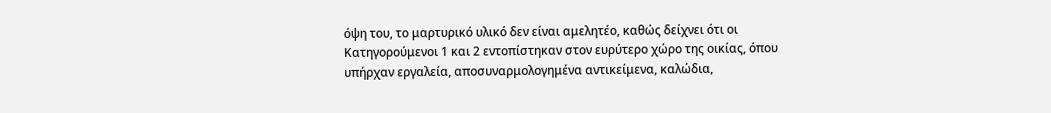όψη του, το μαρτυρικό υλικό δεν είναι αμελητέο, καθώς δείχνει ότι οι Κατηγορούμενοι 1 και 2 εντοπίστηκαν στον ευρύτερο χώρο της οικίας, όπου υπήρχαν εργαλεία, αποσυναρμολογημένα αντικείμενα, καλώδια,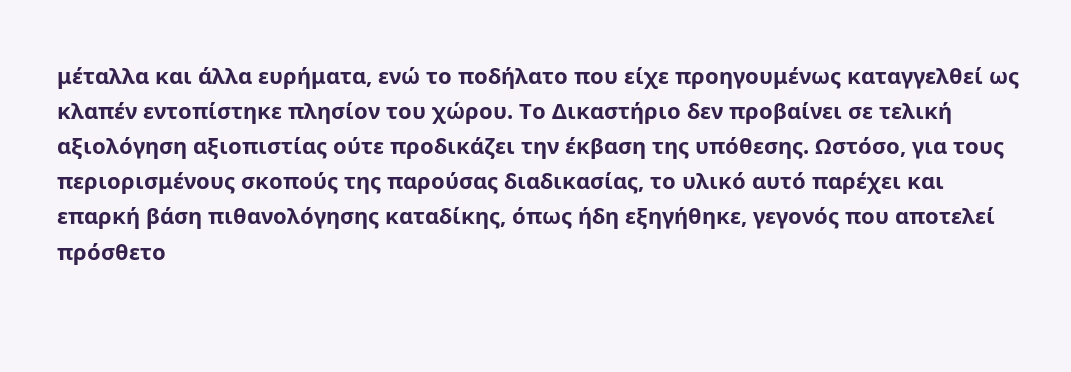μέταλλα και άλλα ευρήματα, ενώ το ποδήλατο που είχε προηγουμένως καταγγελθεί ως κλαπέν εντοπίστηκε πλησίον του χώρου. Το Δικαστήριο δεν προβαίνει σε τελική αξιολόγηση αξιοπιστίας ούτε προδικάζει την έκβαση της υπόθεσης. Ωστόσο, για τους περιορισμένους σκοπούς της παρούσας διαδικασίας, το υλικό αυτό παρέχει και επαρκή βάση πιθανολόγησης καταδίκης, όπως ήδη εξηγήθηκε, γεγονός που αποτελεί πρόσθετο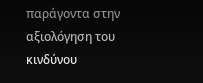παράγοντα στην αξιολόγηση του κινδύνου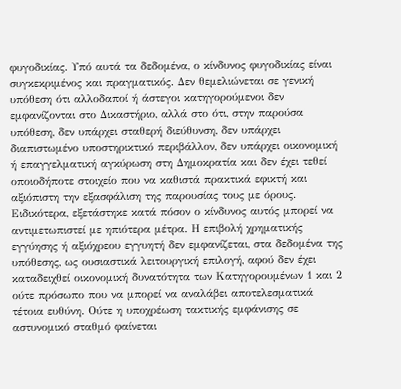φυγοδικίας. Υπό αυτά τα δεδομένα, ο κίνδυνος φυγοδικίας είναι συγκεκριμένος και πραγματικός. Δεν θεμελιώνεται σε γενική υπόθεση ότι αλλοδαποί ή άστεγοι κατηγορούμενοι δεν εμφανίζονται στο Δικαστήριο, αλλά στο ότι, στην παρούσα υπόθεση, δεν υπάρχει σταθερή διεύθυνση, δεν υπάρχει διαπιστωμένο υποστηρικτικό περιβάλλον, δεν υπάρχει οικονομική ή επαγγελματική αγκύρωση στη Δημοκρατία και δεν έχει τεθεί οποιοδήποτε στοιχείο που να καθιστά πρακτικά εφικτή και αξιόπιστη την εξασφάλιση της παρουσίας τους με όρους.
Ειδικότερα, εξετάστηκε κατά πόσον ο κίνδυνος αυτός μπορεί να αντιμετωπιστεί με ηπιότερα μέτρα. Η επιβολή χρηματικής εγγύησης ή αξιόχρεου εγγυητή δεν εμφανίζεται, στα δεδομένα της υπόθεσης, ως ουσιαστικά λειτουργική επιλογή, αφού δεν έχει καταδειχθεί οικονομική δυνατότητα των Κατηγορουμένων 1 και 2 ούτε πρόσωπο που να μπορεί να αναλάβει αποτελεσματικά τέτοια ευθύνη. Ούτε η υποχρέωση τακτικής εμφάνισης σε αστυνομικό σταθμό φαίνεται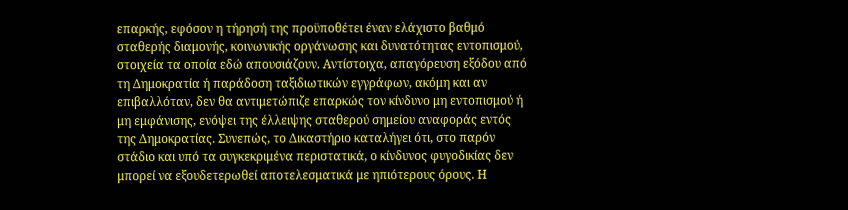επαρκής, εφόσον η τήρησή της προϋποθέτει έναν ελάχιστο βαθμό σταθερής διαμονής, κοινωνικής οργάνωσης και δυνατότητας εντοπισμού, στοιχεία τα οποία εδώ απουσιάζουν. Αντίστοιχα, απαγόρευση εξόδου από τη Δημοκρατία ή παράδοση ταξιδιωτικών εγγράφων, ακόμη και αν επιβαλλόταν, δεν θα αντιμετώπιζε επαρκώς τον κίνδυνο μη εντοπισμού ή μη εμφάνισης, ενόψει της έλλειψης σταθερού σημείου αναφοράς εντός της Δημοκρατίας. Συνεπώς, το Δικαστήριο καταλήγει ότι, στο παρόν στάδιο και υπό τα συγκεκριμένα περιστατικά, ο κίνδυνος φυγοδικίας δεν μπορεί να εξουδετερωθεί αποτελεσματικά με ηπιότερους όρους. Η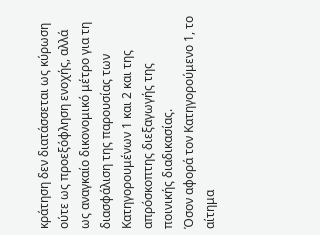κράτηση δεν διατάσσεται ως κύρωση ούτε ως προεξόφληση ενοχής, αλλά ως αναγκαίο δικονομικό μέτρο για τη διασφάλιση της παρουσίας των Κατηγορουμένων 1 και 2 και της απρόσκοπτης διεξαγωγής της ποινικής διαδικασίας.
Όσον αφορά τον Κατηγορούμενο 1, το αίτημα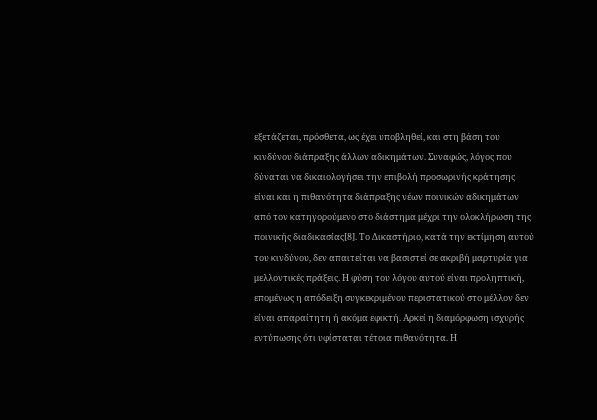εξετάζεται, πρόσθετα, ως έχει υποβληθεί, και στη βάση του κινδύνου διάπραξης άλλων αδικημάτων. Συναφώς, λόγος που δύναται να δικαιολογήσει την επιβολή προσωρινής κράτησης είναι και η πιθανότητα διάπραξης νέων ποινικών αδικημάτων από τον κατηγορούμενο στο διάστημα μέχρι την ολοκλήρωση της ποινικής διαδικασίας[8]. Το Δικαστήριο, κατά την εκτίμηση αυτού του κινδύνου, δεν απαιτείται να βασιστεί σε ακριβή μαρτυρία για μελλοντικές πράξεις. Η φύση του λόγου αυτού είναι προληπτική, επομένως η απόδειξη συγκεκριμένου περιστατικού στο μέλλον δεν είναι απαραίτητη ή ακόμα εφικτή. Αρκεί η διαμόρφωση ισχυρής εντύπωσης ότι υφίσταται τέτοια πιθανότητα. Η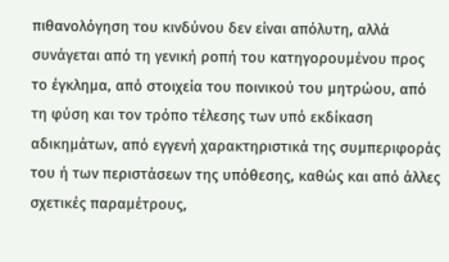πιθανολόγηση του κινδύνου δεν είναι απόλυτη, αλλά συνάγεται από τη γενική ροπή του κατηγορουμένου προς το έγκλημα, από στοιχεία του ποινικού του μητρώου, από τη φύση και τον τρόπο τέλεσης των υπό εκδίκαση αδικημάτων, από εγγενή χαρακτηριστικά της συμπεριφοράς του ή των περιστάσεων της υπόθεσης, καθώς και από άλλες σχετικές παραμέτρους,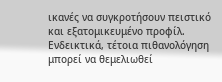ικανές να συγκροτήσουν πειστικό και εξατομικευμένο προφίλ. Ενδεικτικά, τέτοια πιθανολόγηση μπορεί να θεμελιωθεί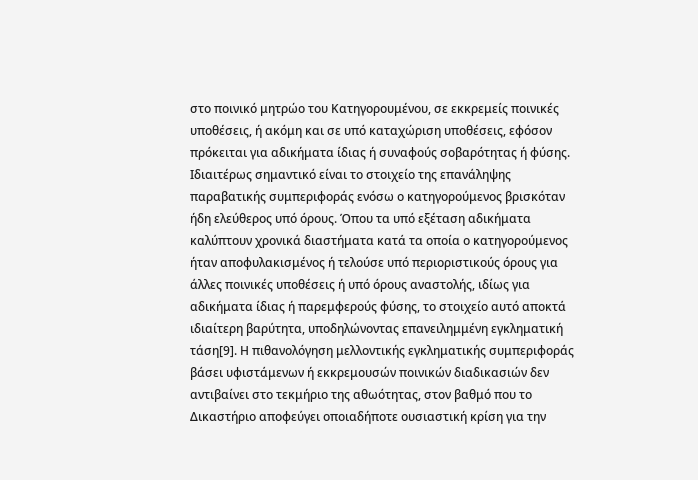στο ποινικό μητρώο του Κατηγορουμένου, σε εκκρεμείς ποινικές υποθέσεις, ή ακόμη και σε υπό καταχώριση υποθέσεις, εφόσον πρόκειται για αδικήματα ίδιας ή συναφούς σοβαρότητας ή φύσης. Ιδιαιτέρως σημαντικό είναι το στοιχείο της επανάληψης παραβατικής συμπεριφοράς ενόσω ο κατηγορούμενος βρισκόταν ήδη ελεύθερος υπό όρους. Όπου τα υπό εξέταση αδικήματα καλύπτουν χρονικά διαστήματα κατά τα οποία ο κατηγορούμενος ήταν αποφυλακισμένος ή τελούσε υπό περιοριστικούς όρους για άλλες ποινικές υποθέσεις ή υπό όρους αναστολής, ιδίως για αδικήματα ίδιας ή παρεμφερούς φύσης, το στοιχείο αυτό αποκτά ιδιαίτερη βαρύτητα, υποδηλώνοντας επανειλημμένη εγκληματική τάση[9]. Η πιθανολόγηση μελλοντικής εγκληματικής συμπεριφοράς βάσει υφιστάμενων ή εκκρεμουσών ποινικών διαδικασιών δεν αντιβαίνει στο τεκμήριο της αθωότητας, στον βαθμό που το Δικαστήριο αποφεύγει οποιαδήποτε ουσιαστική κρίση για την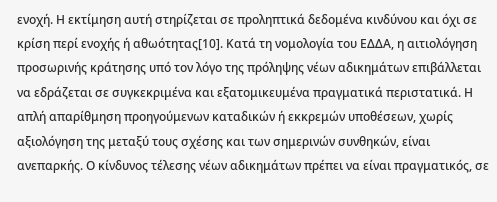ενοχή. Η εκτίμηση αυτή στηρίζεται σε προληπτικά δεδομένα κινδύνου και όχι σε κρίση περί ενοχής ή αθωότητας[10]. Κατά τη νομολογία του ΕΔΔΑ, η αιτιολόγηση προσωρινής κράτησης υπό τον λόγο της πρόληψης νέων αδικημάτων επιβάλλεται να εδράζεται σε συγκεκριμένα και εξατομικευμένα πραγματικά περιστατικά. Η απλή απαρίθμηση προηγούμενων καταδικών ή εκκρεμών υποθέσεων, χωρίς αξιολόγηση της μεταξύ τους σχέσης και των σημερινών συνθηκών, είναι ανεπαρκής. Ο κίνδυνος τέλεσης νέων αδικημάτων πρέπει να είναι πραγματικός, σε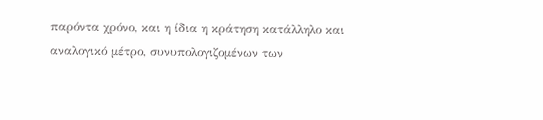παρόντα χρόνο, και η ίδια η κράτηση κατάλληλο και αναλογικό μέτρο, συνυπολογιζομένων των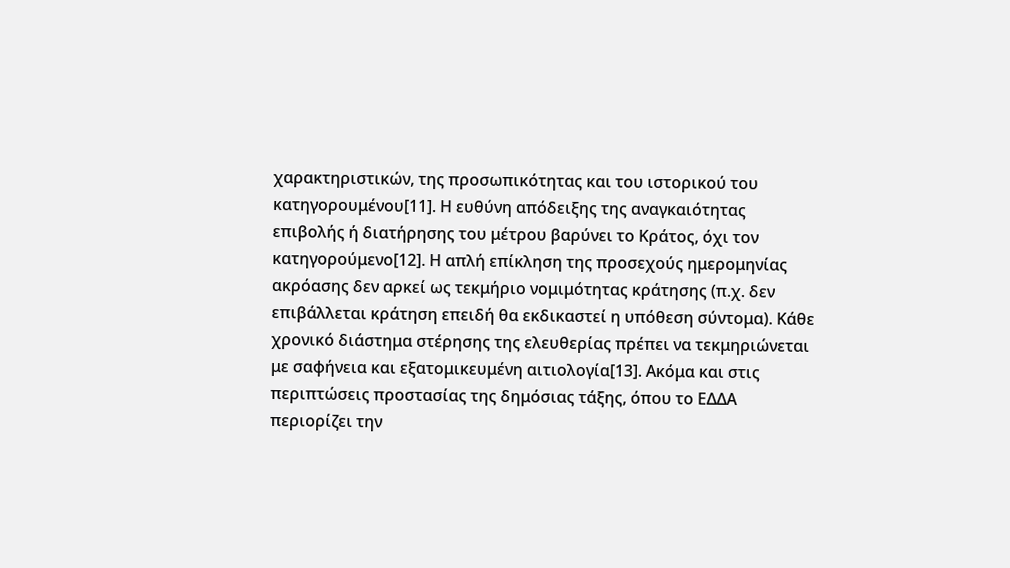χαρακτηριστικών, της προσωπικότητας και του ιστορικού του κατηγορουμένου[11]. Η ευθύνη απόδειξης της αναγκαιότητας επιβολής ή διατήρησης του μέτρου βαρύνει το Κράτος, όχι τον κατηγορούμενο[12]. Η απλή επίκληση της προσεχούς ημερομηνίας ακρόασης δεν αρκεί ως τεκμήριο νομιμότητας κράτησης (π.χ. δεν επιβάλλεται κράτηση επειδή θα εκδικαστεί η υπόθεση σύντομα). Κάθε χρονικό διάστημα στέρησης της ελευθερίας πρέπει να τεκμηριώνεται με σαφήνεια και εξατομικευμένη αιτιολογία[13]. Ακόμα και στις περιπτώσεις προστασίας της δημόσιας τάξης, όπου το ΕΔΔΑ περιορίζει την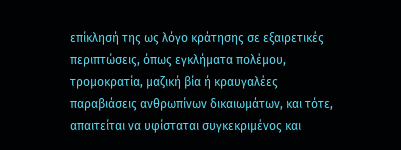επίκλησή της ως λόγο κράτησης σε εξαιρετικές περιπτώσεις, όπως εγκλήματα πολέμου, τρομοκρατία, μαζική βία ή κραυγαλέες παραβιάσεις ανθρωπίνων δικαιωμάτων, και τότε, απαιτείται να υφίσταται συγκεκριμένος και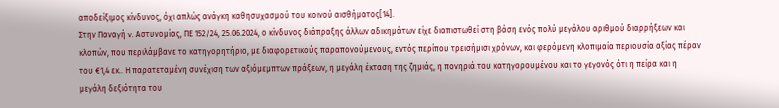αποδείξιμος κίνδυνος, όχι απλώς ανάγκη καθησυχασμού του κοινού αισθήματος[14].
Στην Παναγή v. Αστυνομίας, ΠΕ 152/24, 25.06.2024, ο κίνδυνος διάπραξης άλλων αδικημάτων είχε διαπιστωθεί στη βάση ενός πολύ μεγάλου αριθμού διαρρήξεων και κλοπών, που περιλάμβανε το κατηγορητήριο, με διαφορετικούς παραπονούμενους, εντός περίπου τρεισήμισι χρόνων, και φερόμενη κλοπιμαία περιουσία αξίας πέραν του €1,4 εκ.. Η παρατεταμένη συνέχιση των αξιόμεμπτων πράξεων, η μεγάλη έκταση της ζημιάς, η πονηριά του κατηγορουμένου και το γεγονός ότι η πείρα και η μεγάλη δεξιότητα του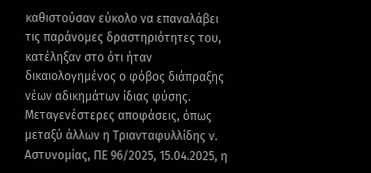καθιστούσαν εύκολο να επαναλάβει τις παράνομες δραστηριότητες του, κατέληξαν στο ότι ήταν δικαιολογημένος ο φόβος διάπραξης νέων αδικημάτων ίδιας φύσης. Μεταγενέστερες αποφάσεις, όπως μεταξύ άλλων η Τριανταφυλλίδης ν. Αστυνομίας, ΠΕ 96/2025, 15.04.2025, η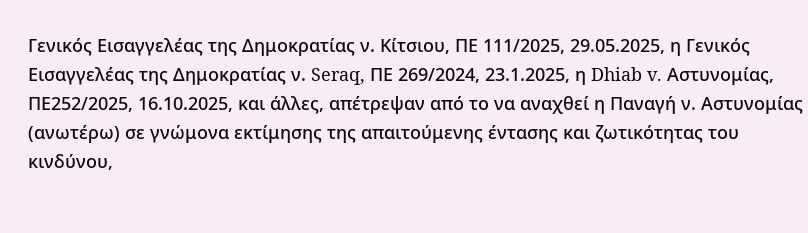Γενικός Εισαγγελέας της Δημοκρατίας ν. Κίτσιου, ΠΕ 111/2025, 29.05.2025, η Γενικός Εισαγγελέας της Δημοκρατίας ν. Seraq, ΠΕ 269/2024, 23.1.2025, η Dhiab v. Αστυνομίας, ΠΕ252/2025, 16.10.2025, και άλλες, απέτρεψαν από το να αναχθεί η Παναγή ν. Αστυνομίας (ανωτέρω) σε γνώμονα εκτίμησης της απαιτούμενης έντασης και ζωτικότητας του κινδύνου,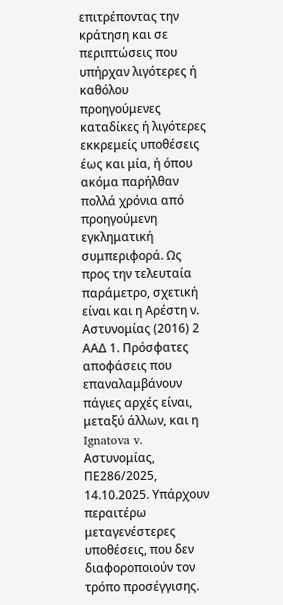επιτρέποντας την κράτηση και σε περιπτώσεις που υπήρχαν λιγότερες ή καθόλου προηγούμενες καταδίκες ή λιγότερες εκκρεμείς υποθέσεις έως και μία, ή όπου ακόμα παρήλθαν πολλά χρόνια από προηγούμενη εγκληματική συμπεριφορά. Ως προς την τελευταία παράμετρο, σχετική είναι και η Αρέστη ν. Αστυνομίας (2016) 2 ΑΑΔ 1. Πρόσφατες αποφάσεις που επαναλαμβάνουν πάγιες αρχές είναι, μεταξύ άλλων, και η Ignatova v. Αστυνομίας, ΠΕ286/2025, 14.10.2025. Υπάρχουν περαιτέρω μεταγενέστερες υποθέσεις, που δεν διαφοροποιούν τον τρόπο προσέγγισης.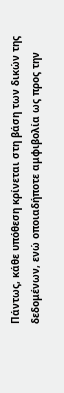Πάντως, κάθε υπόθεση κρίνεται στη βάση των δικών της δεδομένων, ενώ οποιαδήποτε αμφιβολία ως προς την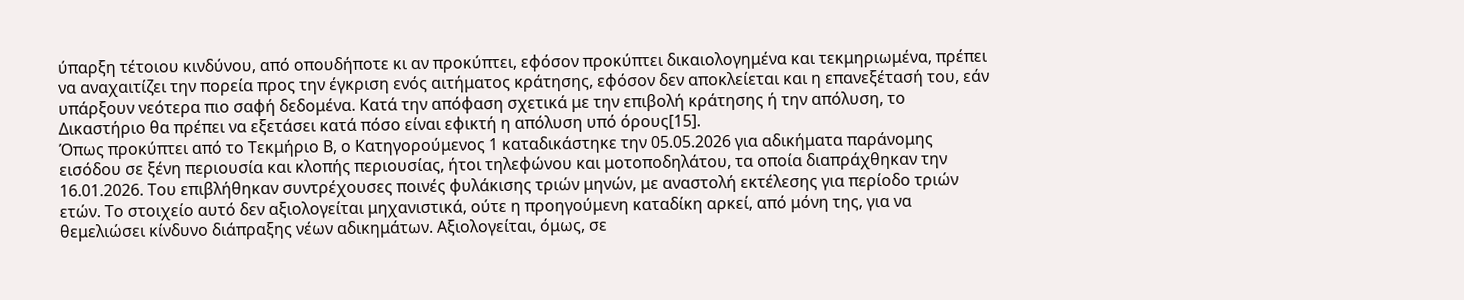ύπαρξη τέτοιου κινδύνου, από οπουδήποτε κι αν προκύπτει, εφόσον προκύπτει δικαιολογημένα και τεκμηριωμένα, πρέπει να αναχαιτίζει την πορεία προς την έγκριση ενός αιτήματος κράτησης, εφόσον δεν αποκλείεται και η επανεξέτασή του, εάν υπάρξουν νεότερα πιο σαφή δεδομένα. Κατά την απόφαση σχετικά με την επιβολή κράτησης ή την απόλυση, το Δικαστήριο θα πρέπει να εξετάσει κατά πόσο είναι εφικτή η απόλυση υπό όρους[15].
Όπως προκύπτει από το Τεκμήριο Β, ο Κατηγορούμενος 1 καταδικάστηκε την 05.05.2026 για αδικήματα παράνομης εισόδου σε ξένη περιουσία και κλοπής περιουσίας, ήτοι τηλεφώνου και μοτοποδηλάτου, τα οποία διαπράχθηκαν την 16.01.2026. Του επιβλήθηκαν συντρέχουσες ποινές φυλάκισης τριών μηνών, με αναστολή εκτέλεσης για περίοδο τριών ετών. Το στοιχείο αυτό δεν αξιολογείται μηχανιστικά, ούτε η προηγούμενη καταδίκη αρκεί, από μόνη της, για να θεμελιώσει κίνδυνο διάπραξης νέων αδικημάτων. Αξιολογείται, όμως, σε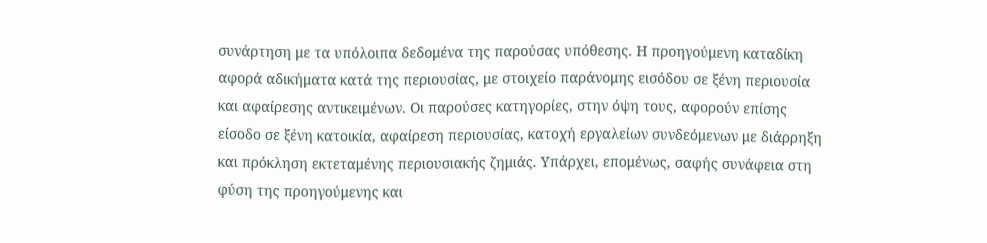συνάρτηση με τα υπόλοιπα δεδομένα της παρούσας υπόθεσης. Η προηγούμενη καταδίκη αφορά αδικήματα κατά της περιουσίας, με στοιχείο παράνομης εισόδου σε ξένη περιουσία και αφαίρεσης αντικειμένων. Οι παρούσες κατηγορίες, στην όψη τους, αφορούν επίσης είσοδο σε ξένη κατοικία, αφαίρεση περιουσίας, κατοχή εργαλείων συνδεόμενων με διάρρηξη και πρόκληση εκτεταμένης περιουσιακής ζημιάς. Υπάρχει, επομένως, σαφής συνάφεια στη φύση της προηγούμενης και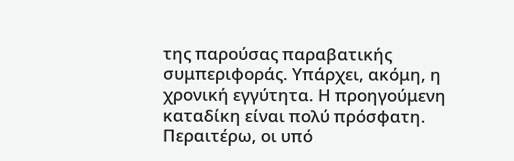της παρούσας παραβατικής συμπεριφοράς. Υπάρχει, ακόμη, η χρονική εγγύτητα. Η προηγούμενη καταδίκη είναι πολύ πρόσφατη. Περαιτέρω, οι υπό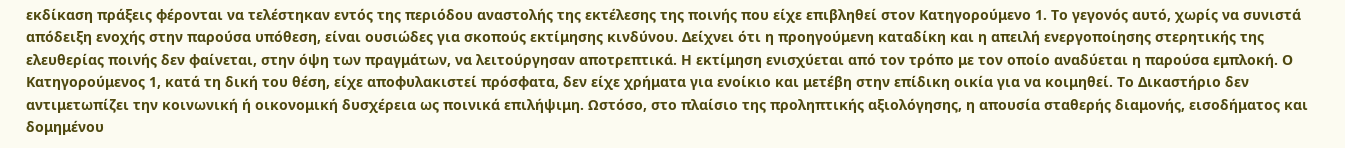εκδίκαση πράξεις φέρονται να τελέστηκαν εντός της περιόδου αναστολής της εκτέλεσης της ποινής που είχε επιβληθεί στον Κατηγορούμενο 1. Το γεγονός αυτό, χωρίς να συνιστά απόδειξη ενοχής στην παρούσα υπόθεση, είναι ουσιώδες για σκοπούς εκτίμησης κινδύνου. Δείχνει ότι η προηγούμενη καταδίκη και η απειλή ενεργοποίησης στερητικής της ελευθερίας ποινής δεν φαίνεται, στην όψη των πραγμάτων, να λειτούργησαν αποτρεπτικά. Η εκτίμηση ενισχύεται από τον τρόπο με τον οποίο αναδύεται η παρούσα εμπλοκή. Ο Κατηγορούμενος 1, κατά τη δική του θέση, είχε αποφυλακιστεί πρόσφατα, δεν είχε χρήματα για ενοίκιο και μετέβη στην επίδικη οικία για να κοιμηθεί. Το Δικαστήριο δεν αντιμετωπίζει την κοινωνική ή οικονομική δυσχέρεια ως ποινικά επιλήψιμη. Ωστόσο, στο πλαίσιο της προληπτικής αξιολόγησης, η απουσία σταθερής διαμονής, εισοδήματος και δομημένου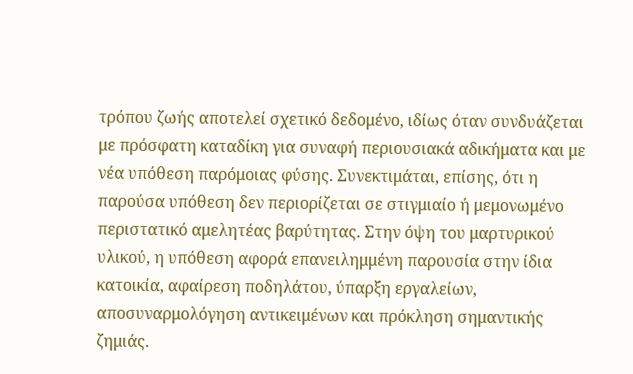τρόπου ζωής αποτελεί σχετικό δεδομένο, ιδίως όταν συνδυάζεται με πρόσφατη καταδίκη για συναφή περιουσιακά αδικήματα και με νέα υπόθεση παρόμοιας φύσης. Συνεκτιμάται, επίσης, ότι η παρούσα υπόθεση δεν περιορίζεται σε στιγμιαίο ή μεμονωμένο περιστατικό αμελητέας βαρύτητας. Στην όψη του μαρτυρικού υλικού, η υπόθεση αφορά επανειλημμένη παρουσία στην ίδια κατοικία, αφαίρεση ποδηλάτου, ύπαρξη εργαλείων, αποσυναρμολόγηση αντικειμένων και πρόκληση σημαντικής ζημιάς.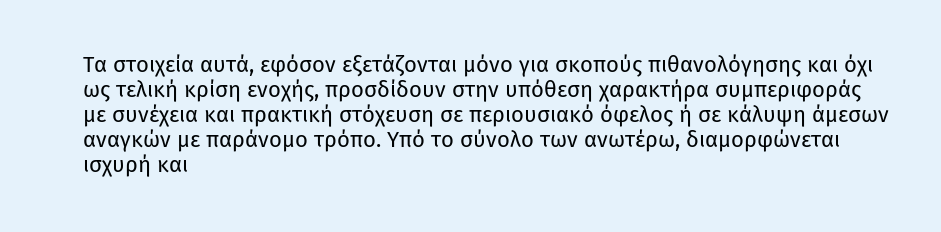Τα στοιχεία αυτά, εφόσον εξετάζονται μόνο για σκοπούς πιθανολόγησης και όχι ως τελική κρίση ενοχής, προσδίδουν στην υπόθεση χαρακτήρα συμπεριφοράς με συνέχεια και πρακτική στόχευση σε περιουσιακό όφελος ή σε κάλυψη άμεσων αναγκών με παράνομο τρόπο. Υπό το σύνολο των ανωτέρω, διαμορφώνεται ισχυρή και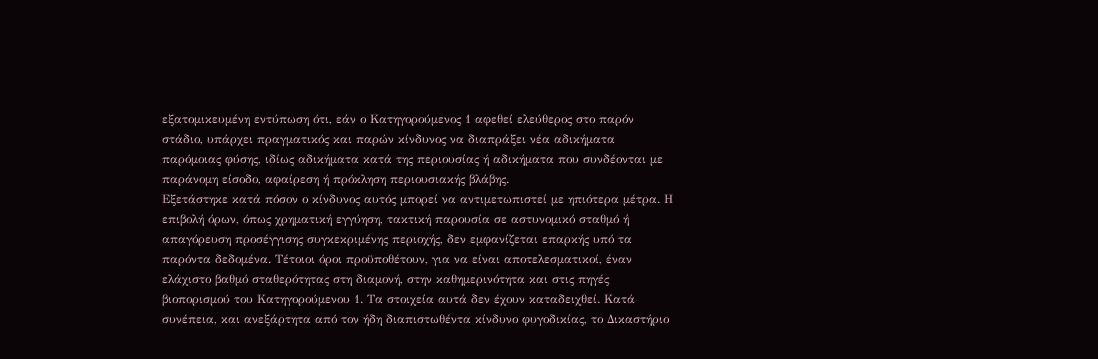εξατομικευμένη εντύπωση ότι, εάν ο Κατηγορούμενος 1 αφεθεί ελεύθερος στο παρόν στάδιο, υπάρχει πραγματικός και παρών κίνδυνος να διαπράξει νέα αδικήματα παρόμοιας φύσης, ιδίως αδικήματα κατά της περιουσίας ή αδικήματα που συνδέονται με παράνομη είσοδο, αφαίρεση ή πρόκληση περιουσιακής βλάβης.
Εξετάστηκε κατά πόσον ο κίνδυνος αυτός μπορεί να αντιμετωπιστεί με ηπιότερα μέτρα. Η επιβολή όρων, όπως χρηματική εγγύηση, τακτική παρουσία σε αστυνομικό σταθμό ή απαγόρευση προσέγγισης συγκεκριμένης περιοχής, δεν εμφανίζεται επαρκής υπό τα παρόντα δεδομένα. Τέτοιοι όροι προϋποθέτουν, για να είναι αποτελεσματικοί, έναν ελάχιστο βαθμό σταθερότητας στη διαμονή, στην καθημερινότητα και στις πηγές βιοπορισμού του Κατηγορούμενου 1. Τα στοιχεία αυτά δεν έχουν καταδειχθεί. Κατά συνέπεια, και ανεξάρτητα από τον ήδη διαπιστωθέντα κίνδυνο φυγοδικίας, το Δικαστήριο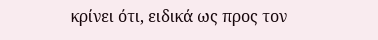κρίνει ότι, ειδικά ως προς τον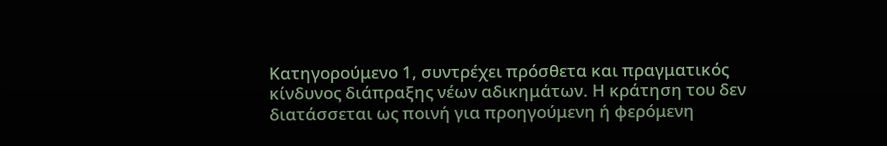Κατηγορούμενο 1, συντρέχει πρόσθετα και πραγματικός κίνδυνος διάπραξης νέων αδικημάτων. Η κράτηση του δεν διατάσσεται ως ποινή για προηγούμενη ή φερόμενη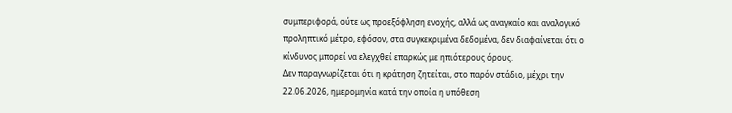συμπεριφορά, ούτε ως προεξόφληση ενοχής, αλλά ως αναγκαίο και αναλογικό προληπτικό μέτρο, εφόσον, στα συγκεκριμένα δεδομένα, δεν διαφαίνεται ότι ο κίνδυνος μπορεί να ελεγχθεί επαρκώς με ηπιότερους όρους.
Δεν παραγνωρίζεται ότι η κράτηση ζητείται, στο παρόν στάδιο, μέχρι την 22.06.2026, ημερομηνία κατά την οποία η υπόθεση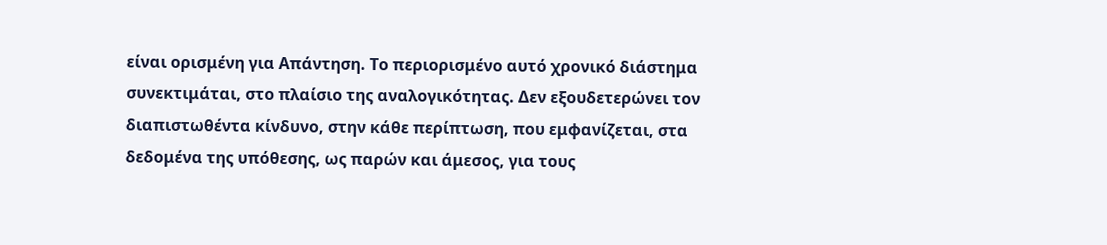είναι ορισμένη για Απάντηση. Το περιορισμένο αυτό χρονικό διάστημα συνεκτιμάται, στο πλαίσιο της αναλογικότητας. Δεν εξουδετερώνει τον διαπιστωθέντα κίνδυνο, στην κάθε περίπτωση, που εμφανίζεται, στα δεδομένα της υπόθεσης, ως παρών και άμεσος, για τους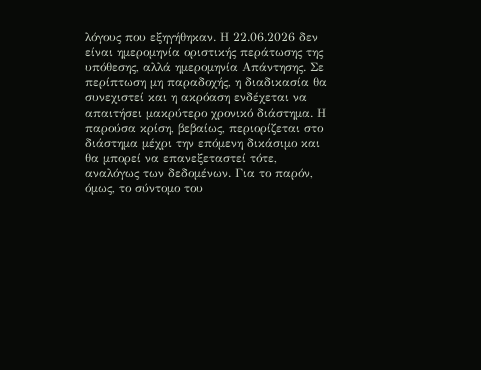λόγους που εξηγήθηκαν. Η 22.06.2026 δεν είναι ημερομηνία οριστικής περάτωσης της υπόθεσης, αλλά ημερομηνία Απάντησης. Σε περίπτωση μη παραδοχής, η διαδικασία θα συνεχιστεί και η ακρόαση ενδέχεται να απαιτήσει μακρύτερο χρονικό διάστημα. Η παρούσα κρίση, βεβαίως, περιορίζεται στο διάστημα μέχρι την επόμενη δικάσιμο και θα μπορεί να επανεξεταστεί τότε, αναλόγως των δεδομένων. Για το παρόν, όμως, το σύντομο του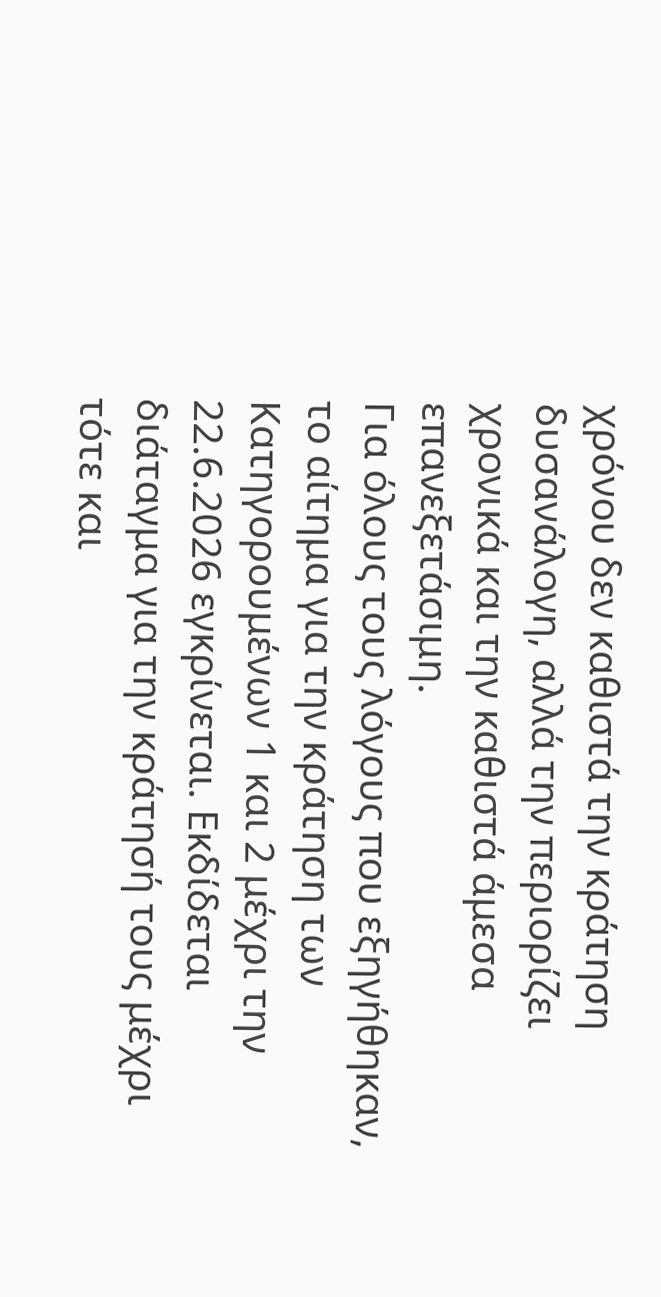χρόνου δεν καθιστά την κράτηση δυσανάλογη, αλλά την περιορίζει χρονικά και την καθιστά άμεσα επανεξετάσιμη.
Για όλους τους λόγους που εξηγήθηκαν, το αίτημα για την κράτηση των Κατηγορουμένων 1 και 2 μέχρι την 22.6.2026 εγκρίνεται. Εκδίδεται διάταγμα για την κράτησή τους μέχρι τότε και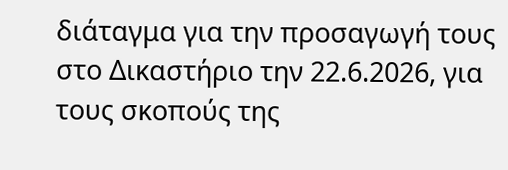διάταγμα για την προσαγωγή τους στο Δικαστήριο την 22.6.2026, για τους σκοπούς της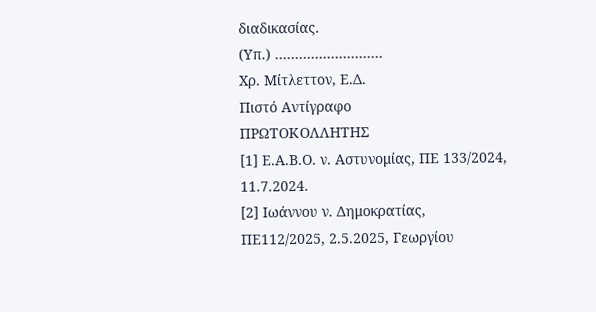διαδικασίας.
(Υπ.) ………………………
Χρ. Μίτλεττον, Ε.Δ.
Πιστό Αντίγραφο
ΠΡΩΤΟΚΟΛΛΗΤΗΣ
[1] Ε.Α.Β.Ο. ν. Αστυνομίας, ΠΕ 133/2024, 11.7.2024.
[2] Ιωάννου ν. Δημοκρατίας, ΠΕ112/2025, 2.5.2025, Γεωργίου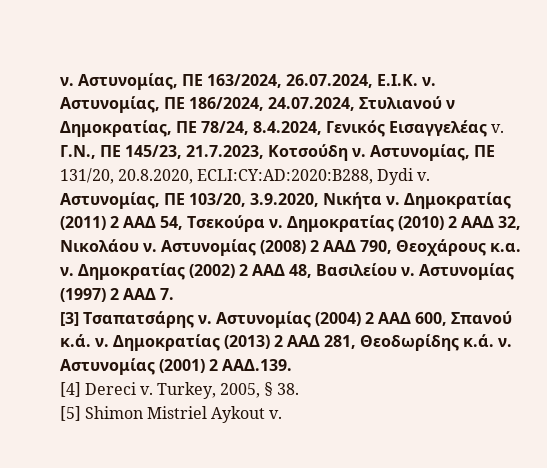ν. Αστυνομίας, ΠΕ 163/2024, 26.07.2024, Ε.Ι.Κ. ν. Αστυνομίας, ΠΕ 186/2024, 24.07.2024, Στυλιανού ν Δημοκρατίας, ΠΕ 78/24, 8.4.2024, Γενικός Εισαγγελέας v. Γ.Ν., ΠΕ 145/23, 21.7.2023, Κοτσούδη ν. Αστυνομίας, ΠΕ 131/20, 20.8.2020, ECLI:CY:AD:2020:B288, Dydi v. Αστυνομίας, ΠΕ 103/20, 3.9.2020, Νικήτα ν. Δημοκρατίας (2011) 2 ΑΑΔ 54, Τσεκούρα ν. Δημοκρατίας (2010) 2 ΑΑΔ 32, Νικολάου ν. Αστυνομίας (2008) 2 ΑΑΔ 790, Θεοχάρους κ.α. ν. Δημοκρατίας (2002) 2 ΑΑΔ 48, Βασιλείου ν. Αστυνομίας (1997) 2 ΑΑΔ 7.
[3] Τσαπατσάρης ν. Αστυνομίας (2004) 2 ΑΑΔ 600, Σπανού κ.ά. ν. Δημοκρατίας (2013) 2 ΑΑΔ 281, Θεοδωρίδης κ.ά. ν. Αστυνομίας (2001) 2 ΑΑΔ.139.
[4] Dereci v. Turkey, 2005, § 38.
[5] Shimon Mistriel Aykout v.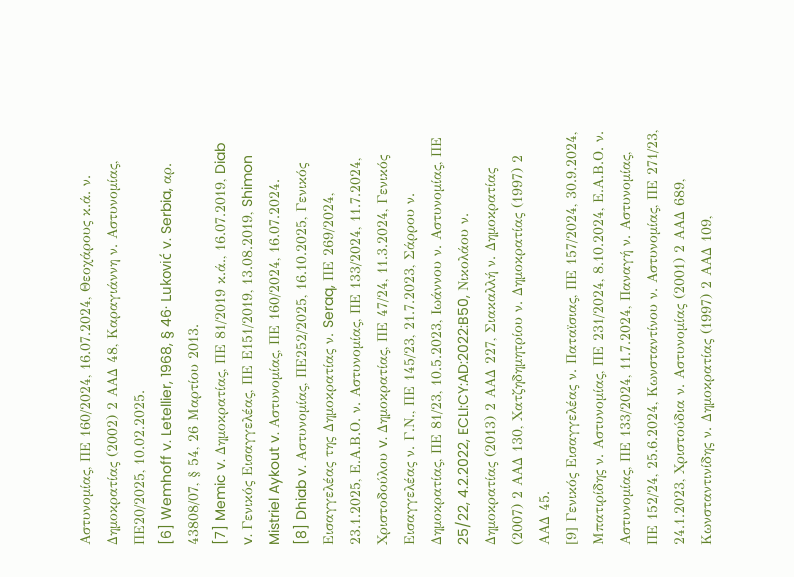Αστυνομίας, ΠΕ 160/2024, 16.07.2024, Θεοχάρους κ.ά. ν. Δημοκρατίας (2002) 2 ΑΑΔ 48, Καραγιάννη ν. Αστυνομίας, ΠΕ20/2025, 10.02.2025.
[6] Wemhoff v. Letellier, 1968, § 46· Luković v. Serbia, αρ. 43808/07, § 54, 26 Μαρτίου 2013.
[7] Memic v. Δημοκρατίας, ΠΕ 81/2019 κ.ά., 16.07.2019, Diab v. Γενικός Εισαγγελέας, ΠΕ Ε151/2019, 13.08.2019, Shimon Mistriel Aykout v. Αστυνομίας, ΠΕ 160/2024, 16.07.2024.
[8] Dhiab v. Αστυνομίας, ΠΕ252/2025, 16.10.2025, Γενικός Εισαγγελέας της Δημοκρατίας ν. Seraq, ΠΕ 269/2024, 23.1.2025, Ε.Α.Β.Ο. ν. Αστυνομίας, ΠΕ 133/2024, 11.7.2024, Χριστοδούλου v. Δημοκρατίας, ΠΕ 47/24, 11.3.2024, Γενικός Εισαγγελέας ν. Γ.Ν., ΠΕ 145/23, 21.7.2023, Σάρρου ν. Δημοκρατίας, ΠΕ 81/23, 10.5.2023, Ιωάννου ν. Αστυνομίας, ΠΕ 25/22, 4.2.2022, ECLI:CY:AD:2022:B50, Νικολάου ν. Δημοκρατίας (2013) 2 ΑΑΔ 227, Σιακαλλή ν. Δημοκρατίας (2007) 2 ΑΑΔ 130, Χατζηδημητρίου ν. Δημοκρατίας (1997) 2 ΑΑΔ 45.
[9] Γενικός Εισαγγελέας ν. Παταϊσιας, ΠΕ 157/2024, 30.9.2024, Μπατιρίδης ν. Αστυνομίας, ΠΕ 231/2024, 8.10.2024, Ε.Α.Β.Ο. ν. Αστυνομίας, ΠΕ 133/2024, 11.7.2024, Παναγή ν. Αστυνομίας, ΠΕ 152/24, 25.6.2024, Κωνσταντίνου ν. Αστυνομίας, ΠΕ 271/23, 24.1.2023, Χριστούδια ν. Αστυνομίας (2001) 2 ΑΑΔ 689, Κωνσταντινίδης ν. Δημοκρατίας (1997) 2 ΑΑΔ 109,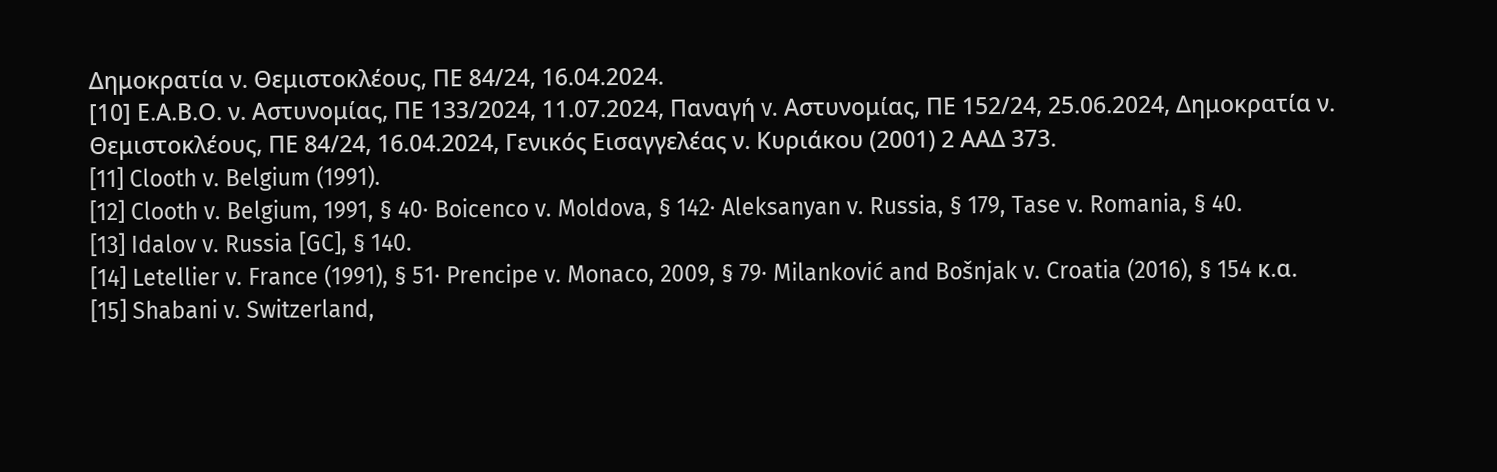Δημοκρατία ν. Θεμιστοκλέους, ΠΕ 84/24, 16.04.2024.
[10] Ε.Α.Β.Ο. ν. Αστυνομίας, ΠΕ 133/2024, 11.07.2024, Παναγή v. Αστυνομίας, ΠΕ 152/24, 25.06.2024, Δημοκρατία ν. Θεμιστοκλέους, ΠΕ 84/24, 16.04.2024, Γενικός Εισαγγελέας ν. Κυριάκου (2001) 2 ΑΑΔ 373.
[11] Clooth v. Belgium (1991).
[12] Clooth v. Belgium, 1991, § 40· Boicenco v. Moldova, § 142· Aleksanyan v. Russia, § 179, Tase v. Romania, § 40.
[13] Idalov v. Russia [GC], § 140.
[14] Letellier v. France (1991), § 51· Prencipe v. Monaco, 2009, § 79· Milanković and Bošnjak v. Croatia (2016), § 154 κ.α.
[15] Shabani v. Switzerland,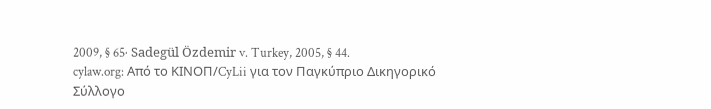2009, § 65· Sadegül Özdemir v. Turkey, 2005, § 44.
cylaw.org: Από το ΚΙΝOΠ/CyLii για τον Παγκύπριο Δικηγορικό Σύλλογο